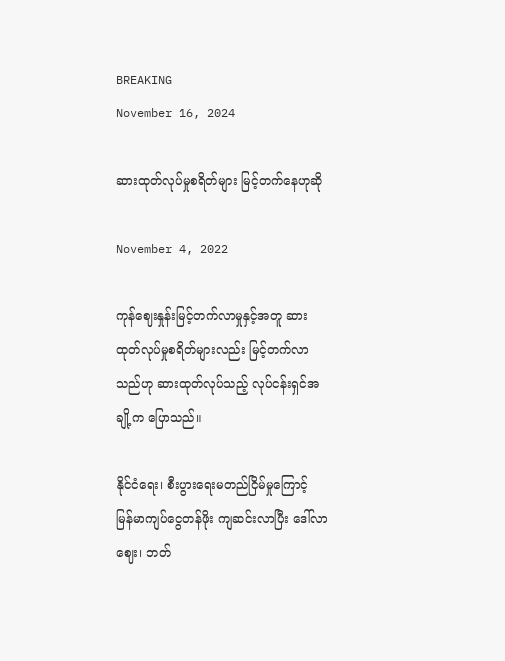BREAKING
November 16, 2024

ဆားထုတ်လုပ်မှုစရိတ်များ မြင့်တက်နေဟုဆို

November 4, 2022

ကုန်ဈေးနှုန်းမြင့်တက်လာမှုနှင့်အတူ ဆားထုတ်လုပ်မှုစရိတ်များလည်း မြင့်တက်လာသည်ဟု ဆားထုတ်လုပ်သည့် လုပ်ငန်းရှင်အချို့က ပြောသည်။

နိုင်ငံရေး၊ စီးပွားရေးမတည်ငြိမ်မှုကြောင့် မြန်မာကျပ်ငွေတန်ဖိုး ကျဆင်းလာပြီး ဒေါ်လာဈေး၊ ဘတ်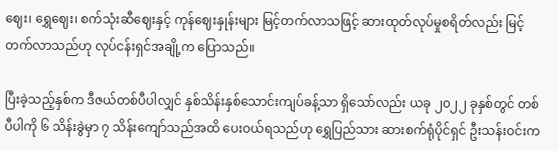ဈေး၊ ရွှေဈေး၊ စက်သုံးဆီဈေးနှင့် ကုန်ဈေးနှုန်းများ မြင့်တက်လာသဖြင့် ဆားထုတ်လုပ်မှုစရိတ်လည်း မြင့်တက်လာသည်ဟု လုပ်ငန်းရှင်အချို့က ပြောသည်။

ပြီးခဲ့သည့်နှစ်က ဒီဇယ်တစ်ပီပါလျှင် နှစ်သိန်းနှစ်သောင်းကျပ်ခန့်သာ ရှိသော်လည်း ယခု ၂၀၂၂ ခုနှစ်တွင် တစ်ပီပါကို ၆ သိန်းခွဲမှာ ၇ သိန်းကျော်သည်အထိ ပေးဝယ်ရသည်ဟု ရွှေပြည်သား ဆားစက်ရုံပိုင်ရှင် ဦးသန်းဝင်းက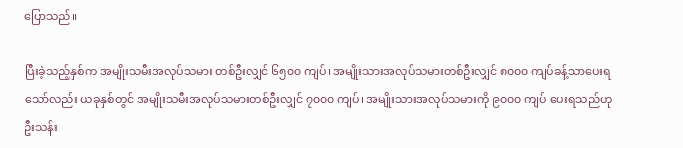ပြောသည်။

ပြီးခဲ့သည့်နှစ်က အမျိုးသမီးအလုပ်သမား တစ်ဦးလျှင် ၆၅၀၀ ကျပ်၊ အမျိုးသားအလုပ်သမားတစ်ဦးလျှင် ၈၀၀၀ ကျပ်ခန့်သာပေးရသော်လည်း ယခုနှစ်တွင် အမျိုးသမီးအလုပ်သမားတစ်ဦးလျှင် ၇၀၀၀ ကျပ်၊ အမျိုးသားအလုပ်သမားကို ၉၀၀၀ ကျပ် ပေးရသည်ဟု ဦးသန်း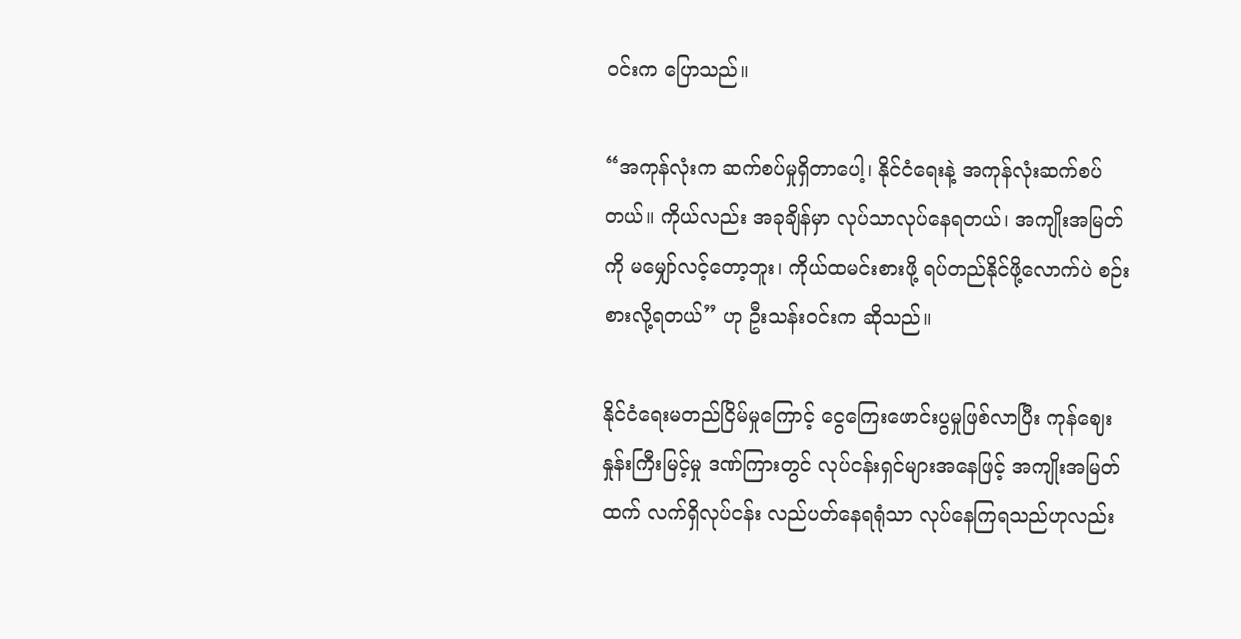ဝင်းက ပြောသည်။

“အကုန်လုံးက ဆက်စပ်မှုရှိတာပေါ့၊ နိုင်ငံရေးနဲ့ အကုန်လုံးဆက်စပ်တယ်။ ကိုယ်လည်း အခုချိန်မှာ လုပ်သာလုပ်နေရတယ်၊ အကျိုးအမြတ်ကို မမျှော်လင့်တော့ဘူး၊ ကိုယ်ထမင်းစားဖို့ ရပ်တည်နိုင်ဖို့လောက်ပဲ စဉ်းစားလို့ရတယ်” ဟု ဦးသန်းဝင်းက ဆိုသည်။

နိုင်ငံရေးမတည်ငြိမ်မှုကြောင့် ငွေကြေးဖောင်းပွမှုဖြစ်လာပြီး ကုန်ဈေးနှုန်းကြီးမြင့်မှု ဒဏ်ကြားတွင် လုပ်ငန်းရှင်များအနေဖြင့် အကျိုးအမြတ်ထက် လက်ရှိလုပ်ငန်း လည်ပတ်နေရရုံသာ လုပ်နေကြရသည်ဟုလည်း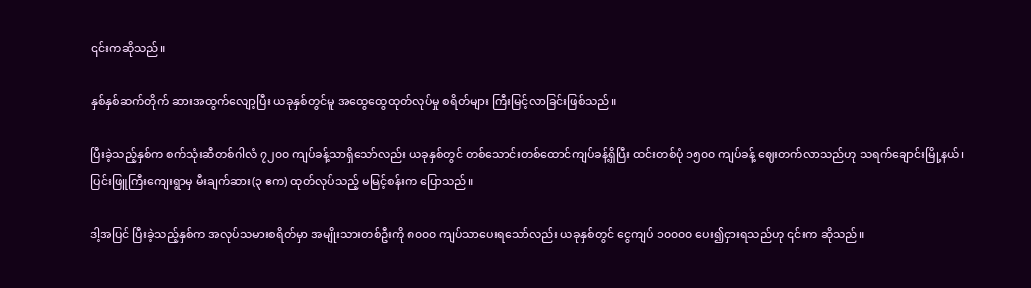၎င်းကဆိုသည်။

နှစ်နှစ်ဆက်တိုက် ဆားအထွက်လျော့ပြီး ယခုနှစ်တွင်မူ အထွေထွေထုတ်လုပ်မှု စရိတ်များ ကြီးမြင့်လာခြင်းဖြစ်သည်။

ပြီးခဲ့သည့်နှစ်က စက်သုံးဆီတစ်ဂါလံ ၇၂၀၀ ကျပ်ခန့်သာရှိသော်လည်း ယခုနှစ်တွင် တစ်သောင်းတစ်ထောင်ကျပ်ခန့်ရှိပြီး ထင်းတစ်ပုံ ၁၅၀၀ ကျပ်ခန့် ဈေးတက်လာသည်ဟု သရက်ချောင်းမြို့နယ်၊ ပြင်းဖြူကြီးကျေးရွာမှ မီးချက်ဆား(၃ ဧက) ထုတ်လုပ်သည့် မမြင့်စန်းက ပြောသည်။

ဒါ့အပြင် ပြီးခဲ့သည့်နှစ်က အလုပ်သမားစရိတ်မှာ အမျိုးသားတစ်ဦးကို ၈၀၀၀ ကျပ်သာပေးရသော်လည်း ယခုနှစ်တွင် ငွေကျပ် ၁၀၀၀၀ ပေး၍ငှားရသည်ဟု ၎င်းက ဆိုသည်။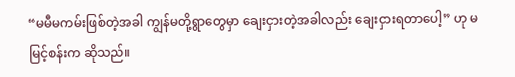“မမီမကမ်းဖြစ်တဲ့အခါ ကျွန်မတို့ရွာတွေမှာ ချေးငှားတဲ့အခါလည်း ချေးငှားရတာပေါ့” ဟု မမြင့်စန်းက ဆိုသည်။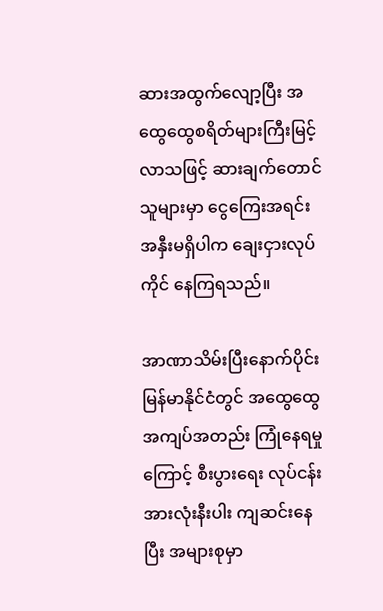ဆားအထွက်လျော့ပြီး အထွေထွေစရိတ်များကြီးမြင့်လာသဖြင့် ဆားချက်တောင်သူများမှာ ငွေကြေးအရင်းအနှီးမရှိပါက ချေးငှားလုပ်ကိုင် နေကြရသည်။

အာဏာသိမ်းပြီးနောက်ပိုင်း မြန်မာနိုင်ငံတွင် အထွေထွေအကျပ်အတည်း ကြုံနေရမှုကြောင့် စီးပွားရေး လုပ်ငန်းအားလုံးနီးပါး ကျဆင်းနေပြီး အများစုမှာ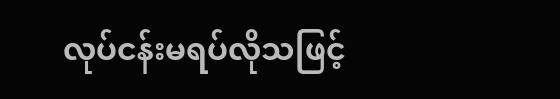လုပ်ငန်းမရပ်လိုသဖြင့်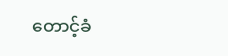တောင့်ခံ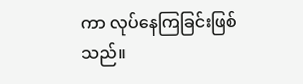ကာ လုပ်နေကြခြင်းဖြစ်သည်။